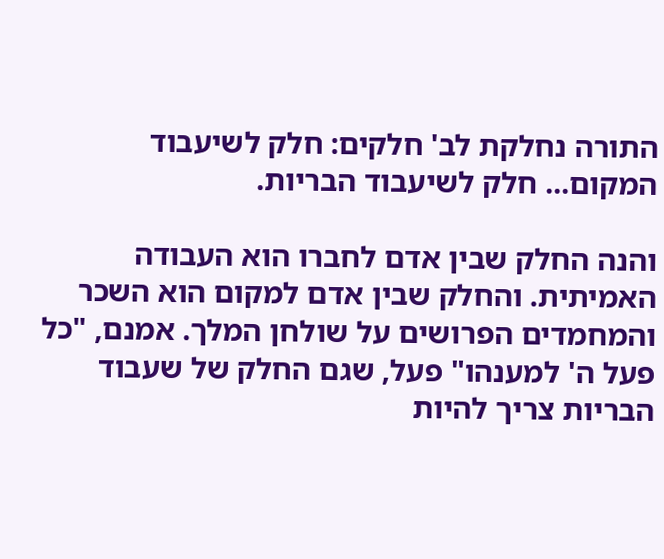התורה נחלקת לב' חלקים: חלק לשיעבוד המקום... חלק לשיעבוד הבריות.

והנה החלק שבין אדם לחברו הוא העבודה האמיתית. והחלק שבין אדם למקום הוא השכר והמחמדים הפרושים על שולחן המלך. אמנם, "כל פעל ה' למענהו" פעל, שגם החלק של שעבוד הבריות צריך להיות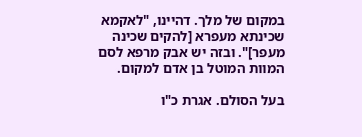במקום של מלך. דהיינו, "לאקמא שכינתא מעפרא [להקים שכינה מעפר]". ובזה יש אבק מרפא לסם המוות המוטל בן אדם למקום.

בעל הסולם. אגרת כ"ו